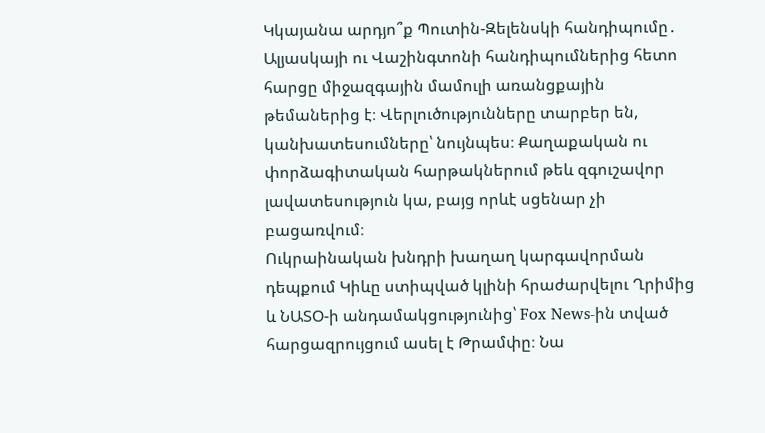Կկայանա արդյո՞ք Պուտին-Զելենսկի հանդիպումը․ Ալյասկայի ու Վաշինգտոնի հանդիպումներից հետո հարցը միջազգային մամուլի առանցքային թեմաներից է։ Վերլուծությունները տարբեր են, կանխատեսումները՝ նույնպես։ Քաղաքական ու փորձագիտական հարթակներում թեև զգուշավոր լավատեսություն կա, բայց որևէ սցենար չի բացառվում։
Ուկրաինական խնդրի խաղաղ կարգավորման դեպքում Կիևը ստիպված կլինի հրաժարվելու Ղրիմից և ՆԱՏՕ-ի անդամակցությունից՝ Fox News-ին տված հարցազրույցում ասել է Թրամփը։ Նա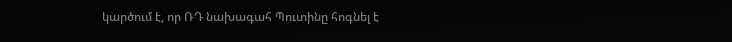կարծում է, որ ՌԴ նախագահ Պուտինը հոգնել է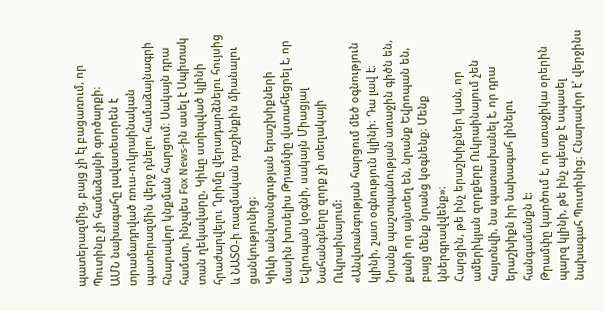պատերազմից, բայց չի էլ բացառում, որ Պուտինը չի համաձայնի գործարքի։
ԱՄՆ նախագահը լավատեսորեն է տրամադրված ռուս-ուկրաինական պատերազմին վերջ դնելու համաձայնագրի հնարավոր կնքման հարցում։ Սակայն դրա համար, ինչպես Fox News-ին ասել է Սպիտակ տան ղեկավարը, Կիևը ստիպված կլինի հրաժարվելու Ղրիմը վերադարձնելու հույսից և ՆԱՏՕ-ի ռազմական դաշինքին միանալու ցանկությունից։
Կիևի անվտանգության երաշխիքների մասին խոսելիս Թրամփը վստահեցրել է, որ Եվրոպան կօգնի, սակայն Միացյալ Նահանգները զորք չի տեղակայի Ուկրաինայում:
«Անվտանգության հարցում մեծ օգնություն կլինի, շատ օգնություն կլինի։ Դա լավ է։ Նրանք պաշտպանության առաջին գիծն են, քանի որ այնտեղ են, նրանք Եվրոպան են, բայց մենք նրանց կօգնենք։ Մենք կներգրավվենք»։
Հարցին, թե ինչ երաշխիքներ կան, որ ամերիկյան զորքերը Ուկրաինայում չեն հայտնվի, նա պատասխանել է, որ դրա երաշխիքն իր նախագահ լինելու հանգամանքն է:
Թրամփը կարծում է, որ առաջիկա օրերին պարզ կլինի, թե ինչ պետք է սպասել նախագահ Պուտինից։ Հնարավոր է՝ վերջինս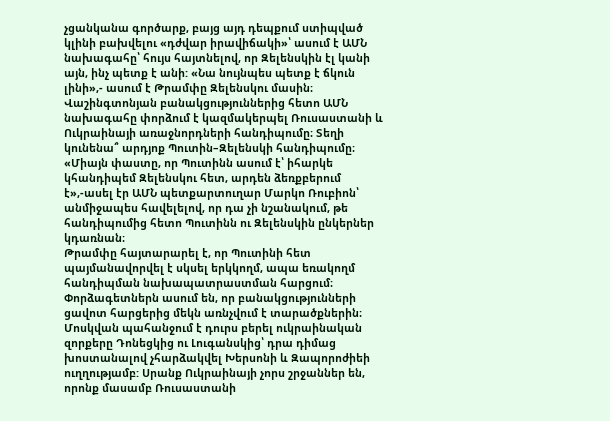չցանկանա գործարք, բայց այդ դեպքում ստիպված կլինի բախվելու «դժվար իրավիճակի»՝ ասում է ԱՄՆ նախագահը՝ հույս հայտնելով, որ Զելենսկին էլ կանի այն, ինչ պետք է անի: «Նա նույնպես պետք է ճկուն լինի»,- ասում է Թրամփը Զելենսկու մասին։
Վաշինգտոնյան բանակցություններից հետո ԱՄՆ նախագահը փորձում է կազմակերպել Ռուսաստանի և Ուկրաինայի առաջնորդների հանդիպումը։ Տեղի կունենա՞ արդյոք Պուտին–Զելենսկի հանդիպումը։
«Միայն փաստը, որ Պուտինն ասում է՝ իհարկե կհանդիպեմ Զելենսկու հետ, արդեն ձեռքբերում է»,-ասել էր ԱՄՆ պետքարտուղար Մարկո Ռուբիոն՝ անմիջապես հավելելով, որ դա չի նշանակում, թե հանդիպումից հետո Պուտինն ու Զելենսկին ընկերներ կդառնան։
Թրամփը հայտարարել է, որ Պուտինի հետ պայմանավորվել է սկսել երկկողմ, ապա եռակողմ հանդիպման նախապատրաստման հարցում։
Փորձագետներն ասում են, որ բանակցությունների ցավոտ հարցերից մեկն առնչվում է տարածքներին։ Մոսկվան պահանջում է դուրս բերել ուկրաինական զորքերը Դոնեցկից ու Լուգանսկից՝ դրա դիմաց խոստանալով չհարձակվել Խերսոնի և Զապորոժիեի ուղղությամբ: Սրանք Ուկրաինայի չորս շրջաններ են, որոնք մասամբ Ռուսաստանի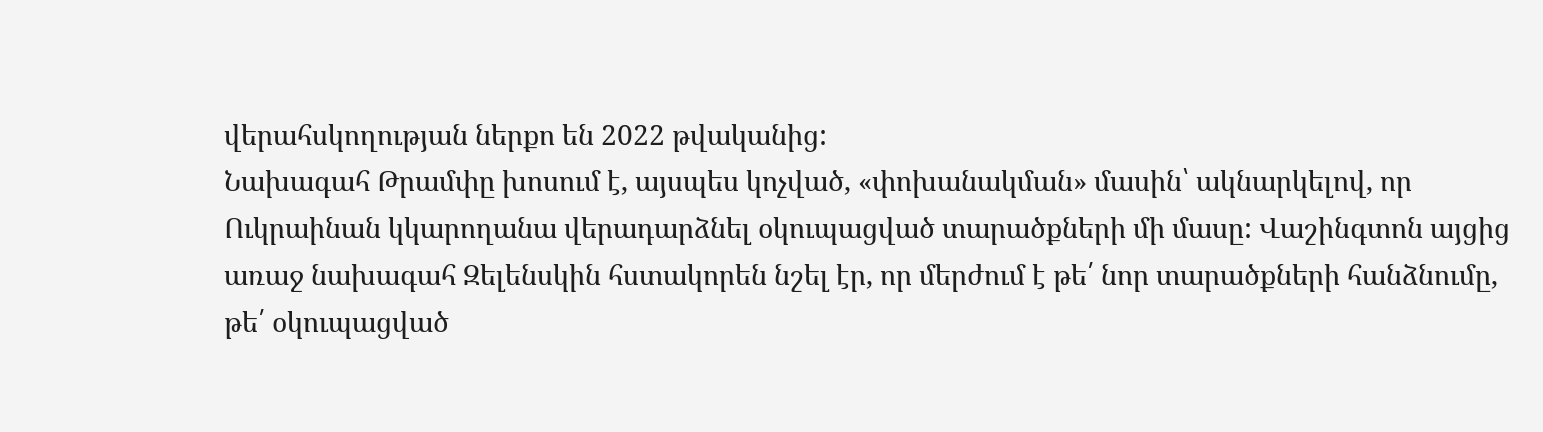վերահսկողության ներքո են 2022 թվականից:
Նախագահ Թրամփը խոսում է, այսպես կոչված, «փոխանակման» մասին՝ ակնարկելով, որ Ուկրաինան կկարողանա վերադարձնել օկուպացված տարածքների մի մասը: Վաշինգտոն այցից առաջ նախագահ Զելենսկին հստակորեն նշել էր, որ մերժում է թե՛ նոր տարածքների հանձնումը, թե՛ օկուպացված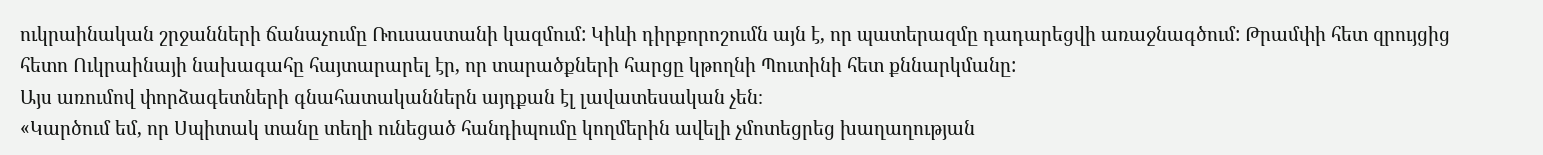ուկրաինական շրջանների ճանաչումը Ռուսաստանի կազմում: Կիևի դիրքորոշումն այն է, որ պատերազմը դադարեցվի առաջնագծում: Թրամփի հետ զրույցից հետո Ուկրաինայի նախագահը հայտարարել էր, որ տարածքների հարցը կթողնի Պուտինի հետ քննարկմանը:
Այս առումով փորձագետների գնահատականներն այդքան էլ լավատեսական չեն։
«Կարծում եմ, որ Սպիտակ տանը տեղի ունեցած հանդիպումը կողմերին ավելի չմոտեցրեց խաղաղության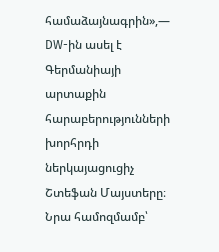համաձայնագրին»,— DW-ին ասել է Գերմանիայի արտաքին հարաբերությունների խորհրդի ներկայացուցիչ Շտեֆան Մայստերը։
Նրա համոզմամբ՝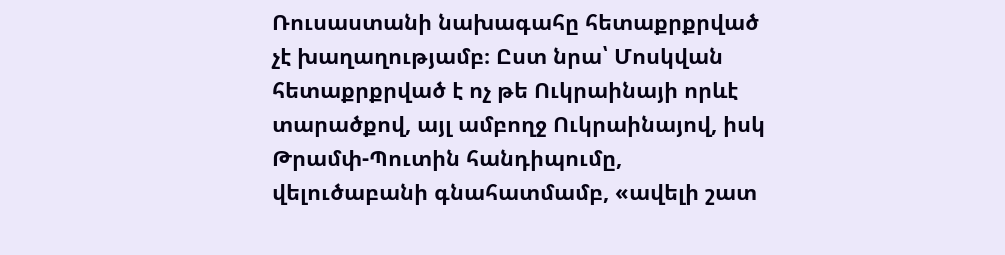Ռուսաստանի նախագահը հետաքրքրված չէ խաղաղությամբ։ Ըստ նրա՝ Մոսկվան հետաքրքրված է ոչ թե Ուկրաինայի որևէ տարածքով, այլ ամբողջ Ուկրաինայով, իսկ Թրամփ-Պուտին հանդիպումը, վելուծաբանի գնահատմամբ, «ավելի շատ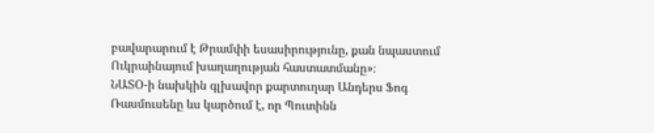բավարարում է Թրամփի եսասիրությունը, քան նպաստում Ուկրաինայում խաղաղության հաստատմանը»։
ՆԱՏՕ-ի նախկին գլխավոր քարտուղար Անդերս Ֆոգ Ռասմուսենը ևս կարծում է, որ Պուտինն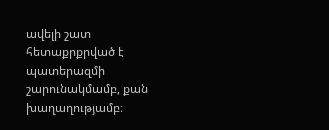ավելի շատ հետաքրքրված է պատերազմի շարունակմամբ, քան խաղաղությամբ։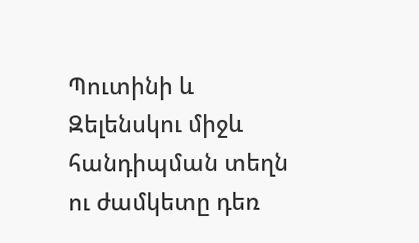Պուտինի և Զելենսկու միջև հանդիպման տեղն ու ժամկետը դեռ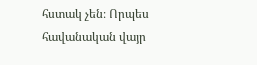հստակ չեն։ Որպես հավանական վայր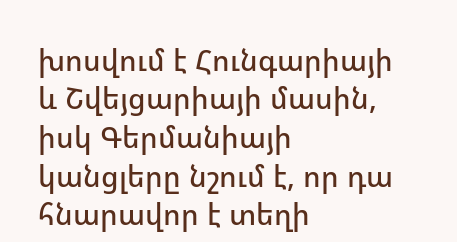խոսվում է Հունգարիայի և Շվեյցարիայի մասին, իսկ Գերմանիայի կանցլերը նշում է, որ դա հնարավոր է տեղի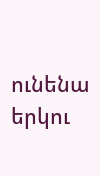ունենա երկու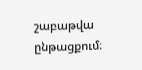շաբաթվա ընթացքում։